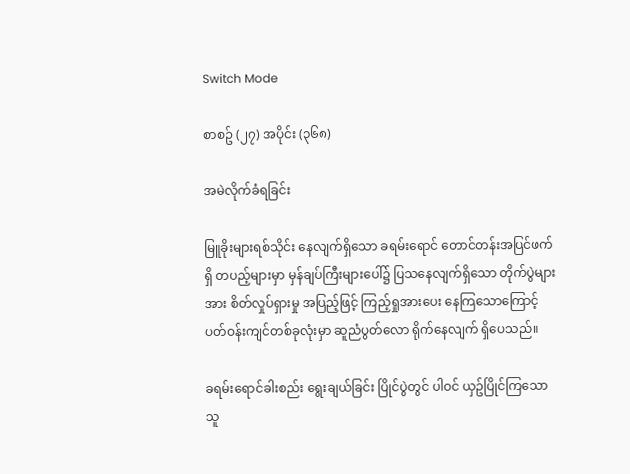Switch Mode

စာစဥ် (၂၇) အပိုင်း (၃၆၈)

အမဲလိုက်ခံရခြင်း

မြူခိုးများရစ်သိုင်း နေလျက်ရှိသော ခရမ်းရောင် တောင်တန်းအပြင်ဖက်ရှိ တပည့်များမှာ မှန်ချပ်ကြီးများပေါ်၌ ပြသနေလျက်ရှိသော တိုက်ပွဲများအား စိတ်လှုပ်ရှားမှု အပြည့်ဖြင့် ကြည့်ရှုအားပေး နေကြသောကြောင့် ပတ်ဝန်းကျင်တစ်ခုလုံးမှာ ဆူညံပွတ်လော ရိုက်နေလျက် ရှိပေသည်။

ခရမ်းရောင်ခါးစည်း ရွေးချယ်ခြင်း ပြိုင်ပွဲတွင် ပါဝင် ယှဥ်ပြိုင်ကြသော သူ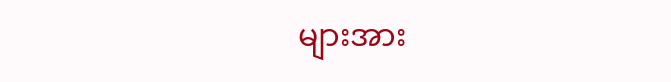များအား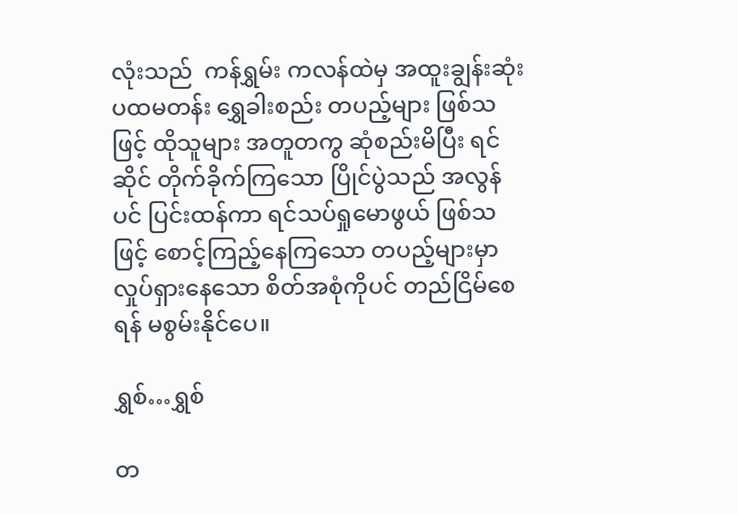လုံးသည်  ကန်ရွှမ်း ကလန်ထဲမှ အထူးချွန်းဆုံး ပထမတန်း ရွှေခါးစည်း တပည့်များ ဖြစ်သဖြင့် ထိုသူများ အတူတကွ ဆုံစည်းမိပြီး ရင်ဆိုင် တိုက်ခိုက်ကြသော ပြိုင်ပွဲသည် အလွန်ပင် ပြင်းထန်ကာ ရင်သပ်ရှုမောဖွယ် ဖြစ်သဖြင့် စောင့်ကြည့်နေကြသော တပည့်များမှာ လှုပ်ရှားနေသော စိတ်အစုံကိုပင် တည်ငြိမ်စေရန် မစွမ်းနိုင်ပေ။

ရွှစ်…ရွှစ်

တ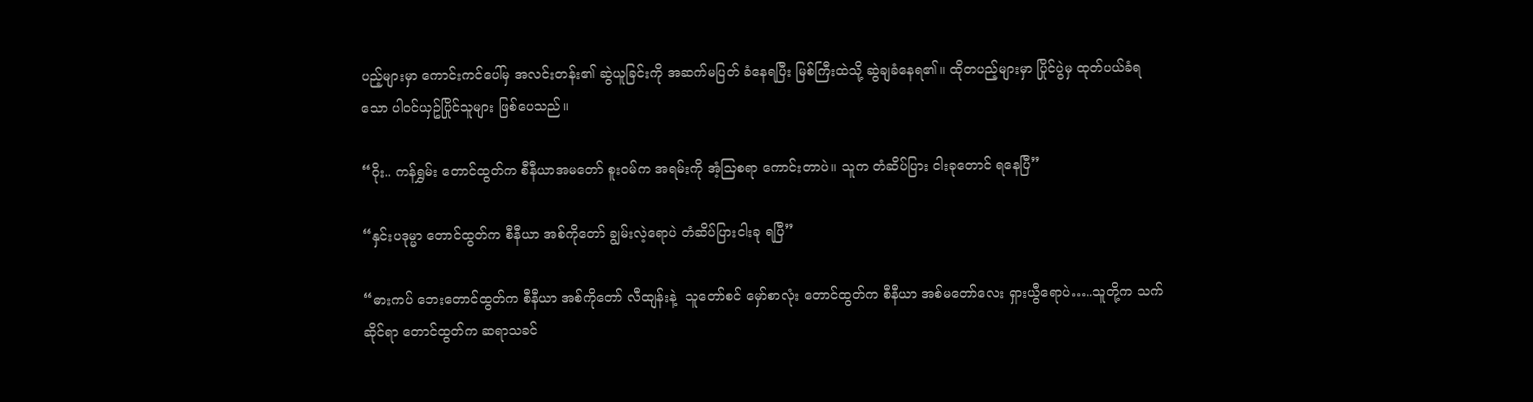ပည့်များမှာ ကောင်းကင်ပေါ်မှ အလင်းတန်း၏ ဆွဲယူခြင်းကို အဆက်မပြတ် ခံနေရပြီး မြစ်ကြီးထဲသို့ ဆွဲချခံနေရ၏။ ထိုတပည့်များမှာ ပြိုင်ပွဲမှ ထုတ်ပယ်ခံရသော ပါဝင်ယှဥ်ပြိုင်သူများ ဖြစ်ပေသည်။

“ဝိုး.. ကန်ရွှမ်း တောင်ထွတ်က စီနီယာအမတော် စူးဝမ်က အရမ်းကို အံ့သြစရာ ကောင်းတာပဲ။ သူက တံဆိပ်ပြား ငါးခုတောင် ရနေပြီ”

“နှင်းပဒုမ္မာ တောင်ထွတ်က စီနီယာ အစ်ကိုတော် ချွမ်းလဲ့ရောပဲ တံဆိပ်ပြားငါးခု ရပြီ”

“ဓားကပ် ဘေးတောင်ထွတ်က စီနီယာ အစ်ကိုတော် လီထျန်းနဲ့  သူတော်စင် မှော်စာလုံး တောင်ထွတ်က စီနီယာ အစ်မတော်လေး ရှားယွီရောပဲ…..သူတို့က သက်ဆိုင်ရာ တောင်ထွတ်က ဆရာသခင်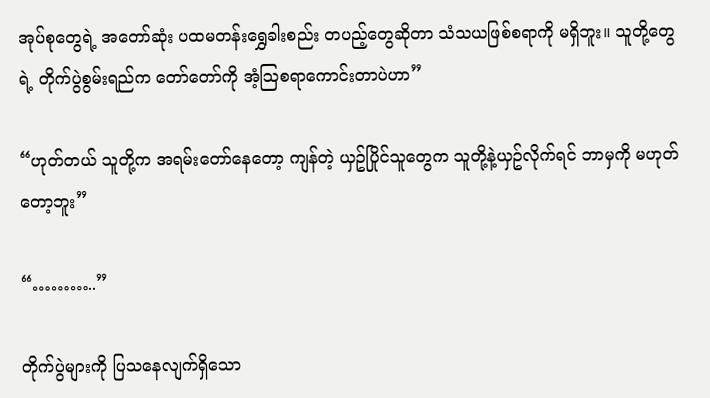အုပ်စုတွေရဲ့ အတော်ဆုံး ပထမတန်းရွှေခါးစည်း တပည့်တွေဆိုတာ သံသယဖြစ်စရာကို မရှိဘူး။ သူတို့တွေရဲ့ တိုက်ပွဲစွမ်းရည်က တော်တော်ကို အံ့သြစရာကောင်းတာပဲဟာ”

“ဟုတ်တယ် သူတို့က အရမ်းတော်နေတော့ ကျန်တဲ့ ယှဥ်ပြိုင်သူတွေက သူတို့နဲ့ယှဥ်လိုက်ရင် ဘာမှကို မဟုတ်တော့ဘူး”

“………..”

တိုက်ပွဲများကို ပြသနေလျက်ရှိသော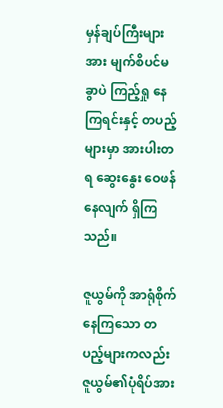မှန်ချပ်ကြီးများအား မျက်စိပင်မခွာပဲ ကြည့်ရှု နေကြရင်းနှင့် တပည့်များမှာ အားပါးတရ ဆွေးနွေး ဝေဖန်နေလျက် ရှိကြသည်။

ဇူယွမ်ကို အာရုံစိုက်နေကြသော တပည့်များကလည်း ဇူယွမ်၏ပုံရိပ်အား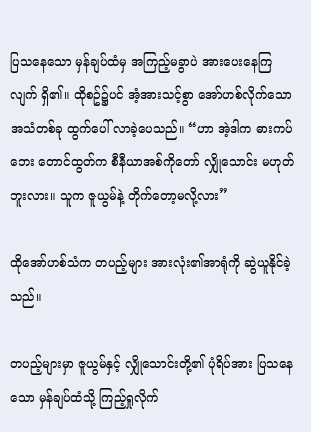ပြသနေသော မှန်ချပ်ထံမှ အကြည့်မခွာပဲ အားပေးနေကြလျက် ရှိ၏။ ထိုစဥ်၌ပင် အံ့အားသင့်စွာ အော်ဟစ်လိုက်သော အသံတစ်ခု ထွက်ပေါ် လာခဲ့ပေသည်။ “ဟာ အဲ့ဒါက ဓားကပ်ဘေး တောင်ထွတ်က စီနီယာအစ်ကိုတော် လျှိုသောင်း မဟုတ်ဘူးလား။ သူက ဇူယွမ်နဲ့ တိုက်တော့မလို့လား”

ထိုအော်ဟစ်သံက တပည့်များ အားလုံး၏အာရုံကို ဆွဲယူနိုင်ခဲ့သည်။

တပည့်များမှာ ဇူယွမ်နှင့် လျှိုသောင်းတို့၏ ပုံရိပ်အား ပြသနေသော မှန်ချပ်ထံသို့ ကြည့်ရှုလိုက်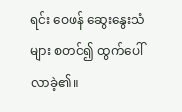ရင်း ဝေဖန် ဆွေးနွေးသံများ စတင်၍ ထွက်ပေါ်လာခဲ့၏။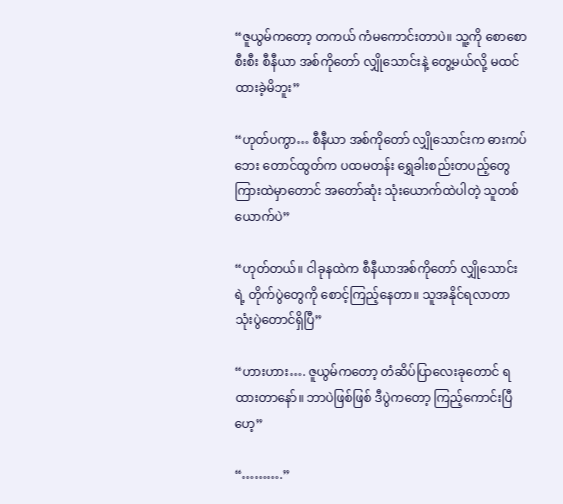“ဇူယွမ်ကတော့ တကယ် ကံမကောင်းတာပဲ။ သူ့ကို စောစောစီးစီး စီနီယာ အစ်ကိုတော် လျှိုသောင်းနဲ့ တွေ့မယ်လို့ မထင်ထားခဲ့မိဘူး”

“ဟုတ်ပကွာ… စီနီယာ အစ်ကိုတော် လျှိုသောင်းက ဓားကပ်ဘေး တောင်ထွတ်က ပထမတန်း ရွှေခါးစည်းတပည့်တွေ ကြားထဲမှာတောင် အတော်ဆုံး သုံးယောက်ထဲပါတဲ့ သူတစ်ယောက်ပဲ”

“ဟုတ်တယ်။ ငါခုနထဲက စီနီယာအစ်ကိုတော် လျှိုသောင်းရဲ့ တိုက်ပွဲတွေကို စောင့်ကြည့်နေတာ။ သူအနိုင်ရလာတာ သုံးပွဲတောင်ရှိပြီ”

“ဟားဟား…. ဇူယွမ်ကတော့ တံဆိပ်ပြာလေးခုတောင် ရထားတာနော်။ ဘာပဲဖြစ်ဖြစ် ဒီပွဲကတော့ ကြည့်ကောင်းပြီဟေ့”

“……….”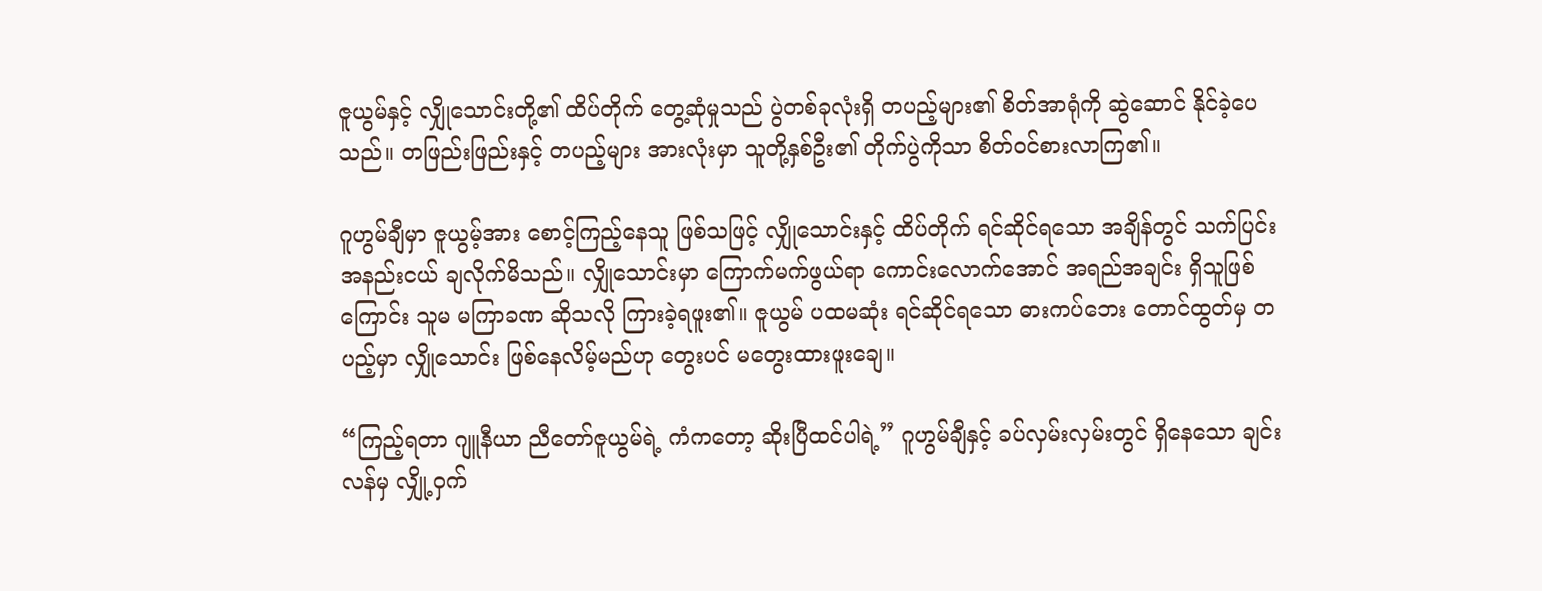ဇူယွမ်နှင့် လျှိုသောင်းတို့၏ ထိပ်တိုက် တွေ့ဆုံမှုသည် ပွဲတစ်ခုလုံးရှိ တပည့်များ၏ စိတ်အာရုံကို ဆွဲဆောင် နိုင်ခဲ့ပေသည်။ တဖြည်းဖြည်းနှင့် တပည့်များ အားလုံးမှာ သူတို့နှစ်ဦး၏ တိုက်ပွဲကိုသာ စိတ်ဝင်စားလာကြ၏။

ဂူဟွမ်ချီမှာ ဇူယွမ့်အား စောင့်ကြည့်နေသူ ဖြစ်သဖြင့် လျှိုသောင်းနှင့် ထိပ်တိုက် ရင်ဆိုင်ရသော အချိန်တွင် သက်ပြင်းအနည်းငယ် ချလိုက်မိသည်။ လျှိုသောင်းမှာ ကြောက်မက်ဖွယ်ရာ ကောင်းလောက်အောင် အရည်အချင်း ရှိသူဖြစ်ကြောင်း သူမ မကြာခဏ ဆိုသလို ကြားခဲ့ရဖူး၏။ ဇူယွမ် ပထမဆုံး ရင်ဆိုင်ရသော ဓားကပ်ဘေး တောင်ထွတ်မှ တပည့်မှာ လျှိုသောင်း ဖြစ်နေလိမ့်မည်ဟု တွေးပင် မတွေးထားဖူးချေ။

“ကြည့်ရတာ ဂျူနီယာ ညီတော်ဇူယွမ်ရဲ့ ကံကတော့ ဆိုးပြီထင်ပါရဲ့” ဂူဟွမ်ချီနှင့် ခပ်လှမ်းလှမ်းတွင် ရှိနေသော ချင်းလန်မှ လျှို့ဝှက်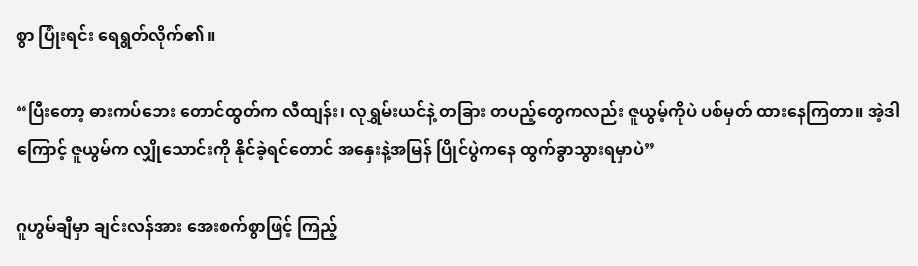စွာ ပြုံးရင်း ရေရွတ်လိုက်၏။

“ပြီးတော့ ဓားကပ်ဘေး တောင်ထွတ်က လီထျန်း၊ လုရွှမ်းယင်နဲ့ တခြား တပည့်တွေကလည်း ဇူယွမ့်ကိုပဲ ပစ်မှတ် ထားနေကြတာ။ အဲ့ဒါကြောင့် ဇူယွမ်က လျှိုသောင်းကို နိုင်ခဲ့ရင်တောင် အနှေးနဲ့အမြန် ပြိုင်ပွဲကနေ ထွက်ခွာသွားရမှာပဲ”

ဂူဟွမ်ချီမှာ ချင်းလန်အား အေးစက်စွာဖြင့် ကြည့်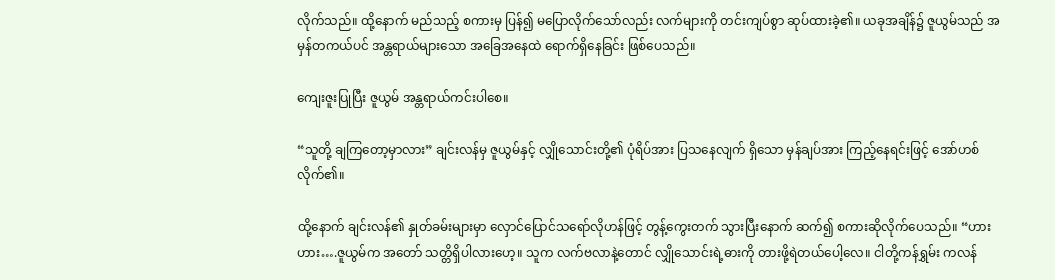လိုက်သည်။ ထို့နောက် မည်သည့် စကားမှ ပြန်၍ မပြောလိုက်သော်လည်း လက်များကို တင်းကျပ်စွာ ဆုပ်ထားခဲ့၏။ ယခုအချိန်၌ ဇူယွမ်သည် အမှန်တကယ်ပင် အန္တရာယ်များသော အခြေအနေထဲ ရောက်ရှိနေခြင်း ဖြစ်ပေသည်။

ကျေးဇူးပြုပြီး ဇူယွမ် အန္တရာယ်ကင်းပါစေ။

“သူတို့ ချကြတော့မှာလား” ချင်းလန်မှ ဇူယွမ်နှင့် လျှိုသောင်းတို့၏ ပုံရိပ်အား ပြသနေလျက် ရှိသော မှန်ချပ်အား ကြည့်နေရင်းဖြင့် အော်ဟစ်လိုက်၏။

ထို့နောက် ချင်းလန်၏ နှုတ်ခမ်းများမှာ လှောင်ပြောင်သရော်လိုဟန်ဖြင့် တွန့်ကွေးတက် သွားပြီးနောက် ဆက်၍ စကားဆိုလိုက်ပေသည်။ “ဟားဟား….ဇူယွမ်က အတော် သတ္တိရှိပါလားဟေ့။ သူက လက်ဗလာနဲ့တောင် လျှိုသောင်းရဲ့ဓားကို တားဖို့ရဲတယ်ပေါ့လေ။ ငါတို့ကန်ရွှမ်း ကလန်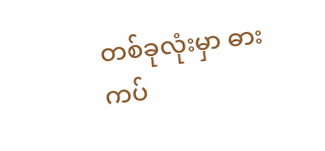တစ်ခုလုံးမှာ ဓားကပ်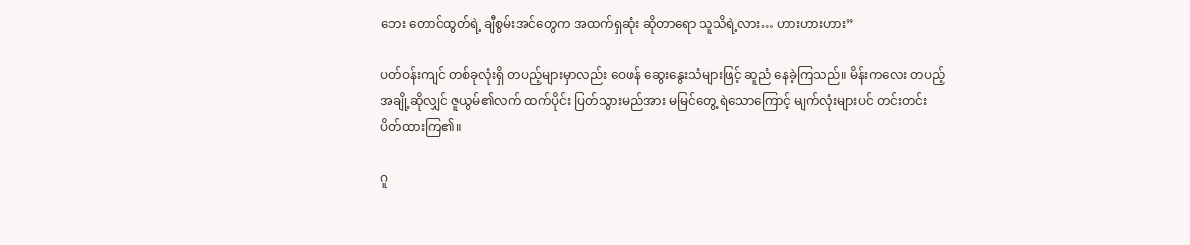ဘေး တောင်ထွတ်ရဲ့ ချီစွမ်းအင်တွေက အထက်ရှဆုံး ဆိုတာရော သူသိရဲ့လား… ဟားဟားဟား”

ပတ်ဝန်းကျင် တစ်ခုလုံးရှိ တပည့်များမှာလည်း ဝေဖန် ဆွေးနွေးသံများဖြင့် ဆူညံ နေခဲ့ကြသည်။ မိန်းကလေး တပည့်အချို့ဆိုလျှင် ဇူယွမ်၏လက် ထက်ပိုင်း ပြတ်သွားမည်အား မမြင်တွေ့ ရဲသောကြောင့် မျက်လုံးများပင် တင်းတင်း ပိတ်ထားကြ၏။

ဂူ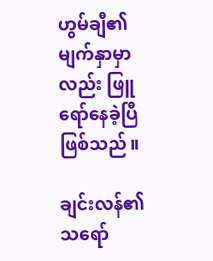ဟွမ်ချီ၏ မျက်နှာမှာလည်း ဖြူရော်နေခဲ့ပြီ ဖြစ်သည်။

ချင်းလန်၏ သရော်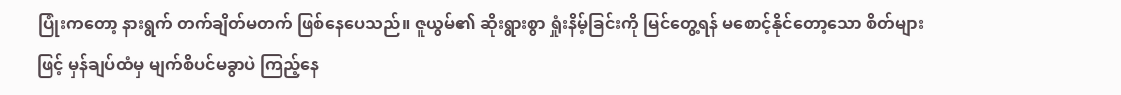ပြုံးကတော့ နားရွက် တက်ချိတ်မတက် ဖြစ်နေပေသည်။ ဇူယွမ်၏ ဆိုးရွားစွာ ရှုံးနိမ့်ခြင်းကို မြင်တွေ့ရန် မစောင့်နိုင်တော့သော စိတ်များဖြင့် မှန်ချပ်ထံမှ မျက်စိပင်မခွာပဲ ကြည့်နေ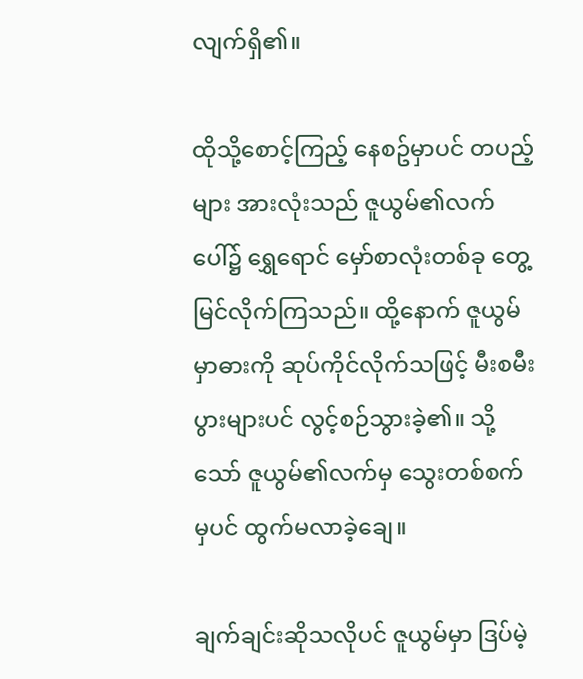လျက်ရှိ၏။

ထိုသို့စောင့်ကြည့် နေစဥ်မှာပင် တပည့်များ အားလုံးသည် ဇူယွမ်၏လက်ပေါ်၌ ရွှေရောင် မှော်စာလုံးတစ်ခု တွေ့မြင်လိုက်ကြသည်။ ထို့နောက် ဇူယွမ်မှာဓားကို ဆုပ်ကိုင်လိုက်သဖြင့် မီးစမီးပွားများပင် လွင့်စဉ်သွားခဲ့၏။ သို့သော် ဇူယွမ်၏လက်မှ သွေးတစ်စက်မှပင် ထွက်မလာခဲ့ချေ။

ချက်ချင်းဆိုသလိုပင် ဇူယွမ်မှာ ဒြပ်မဲ့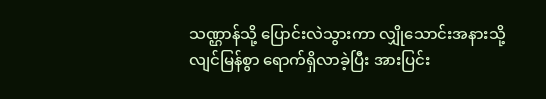သဏ္ဌာန်သို့ ပြောင်းလဲသွားကာ လျှိုသောင်းအနားသို့ လျင်မြန်စွာ ရောက်ရှိလာခဲ့ပြီး အားပြင်း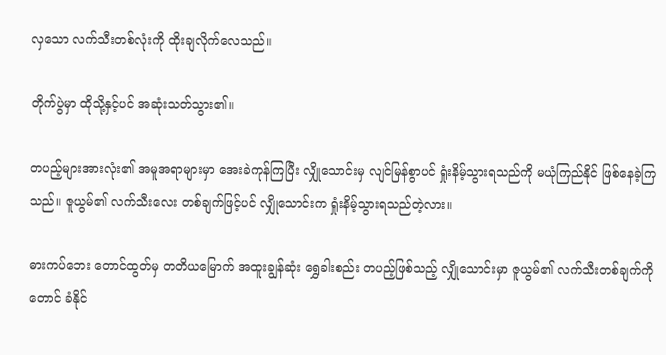လှသော လက်သီးတစ်လုံးကို ထိုးချလိုက်လေသည်။

တိုက်ပွဲမှာ ထိုသို့နှင့်ပင် အဆုံးသတ်သွား၏။

တပည့်များအားလုံး၏ အမူအရာများမှာ အေးခဲကုန်ကြပြီး လျှိုသောင်းမှ လျင်မြန်စွာပင် ရှုံးနိမ့်သွားရသည်ကို မယုံကြည်နိုင် ဖြစ်နေခဲ့ကြသည်။ ဇူယွမ်၏ လက်သီးလေး တစ်ချက်ဖြင့်ပင် လျှိုသောင်းက ရှုံးနိမ့်သွားရသည်တဲ့လား။

ဓားကပ်ဘေး တောင်ထွတ်မှ တတိယမြောက် အထူးချွန်ဆုံး ရွှေခါးစည်း တပည့်ဖြစ်သည့် လျှိုသောင်းမှာ ဇူယွမ်၏ လက်သီးတစ်ချက်ကိုတောင် ခံနိုင်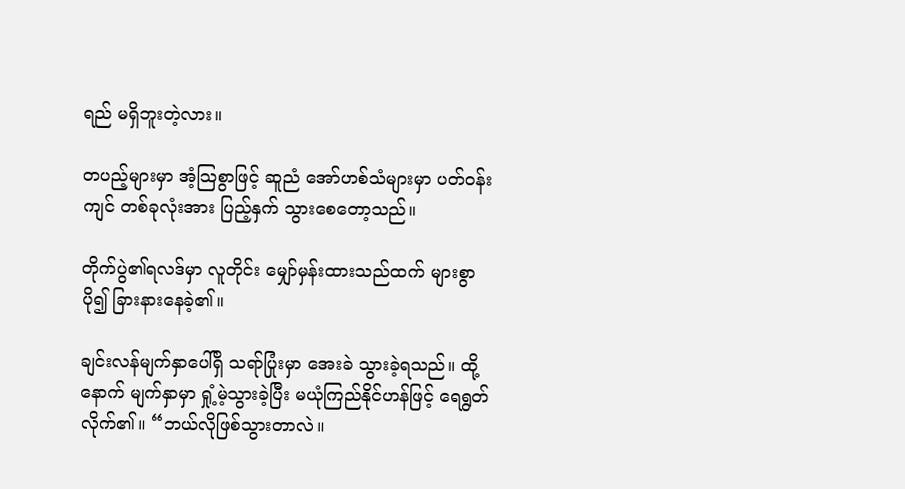ရည် မရှိဘူးတဲ့လား။

တပည့်များမှာ အံ့သြစွာဖြင့် ဆူညံ အော်ဟစ်သံများမှာ ပတ်ဝန်းကျင် တစ်ခုလုံးအား ပြည့်နှက် သွားစေတော့သည်။

တိုက်ပွဲ၏ရလဒ်မှာ လူတိုင်း မျှော်မှန်းထားသည်ထက် များစွာပို၍ ခြားနားနေခဲ့၏။

ချင်းလန်မျက်နှာပေါ်ရှိ သရာ်ပြုံးမှာ အေးခဲ သွားခဲ့ရသည်။ ထို့နောက် မျက်နှာမှာ ရှုံ့မဲ့သွားခဲ့ပြီး မယုံကြည်နိုင်ဟန်ဖြင့် ရေရွတ်လိုက်၏။ “ဘယ်လိုဖြစ်သွားတာလဲ။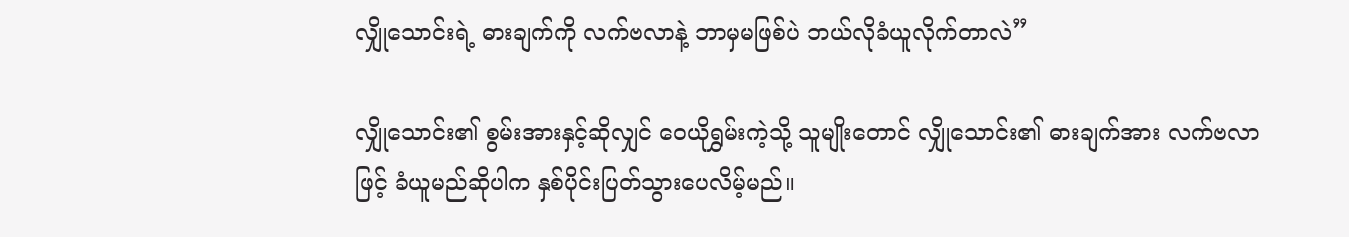လျှိုသောင်းရဲ့ ဓားချက်ကို လက်ဗလာနဲ့ ဘာမှမဖြစ်ပဲ ဘယ်လိုခံယူလိုက်တာလဲ”

လျှိုသောင်း၏ စွမ်းအားနှင့်ဆိုလျှင် ဝေယိုရွှမ်းကဲ့သို့ သူမျိုးတောင် လျှိုသောင်း၏ ဓားချက်အား လက်ဗလာဖြင့် ခံယူမည်ဆိုပါက နှစ်ပိုင်းပြတ်သွားပေလိမ့်မည်။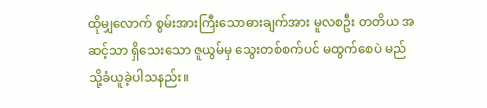ထိုမျှလောက် စွမ်းအားကြီးသောဓားချက်အား မူလစဦး တတိယ အဆင့်သာ ရှိသေးသော ဇူယွမ်မှ သွေးတစ်စက်ပင် မထွက်စေပဲ မည်သို့ခံယူခဲ့ပါသနည်း။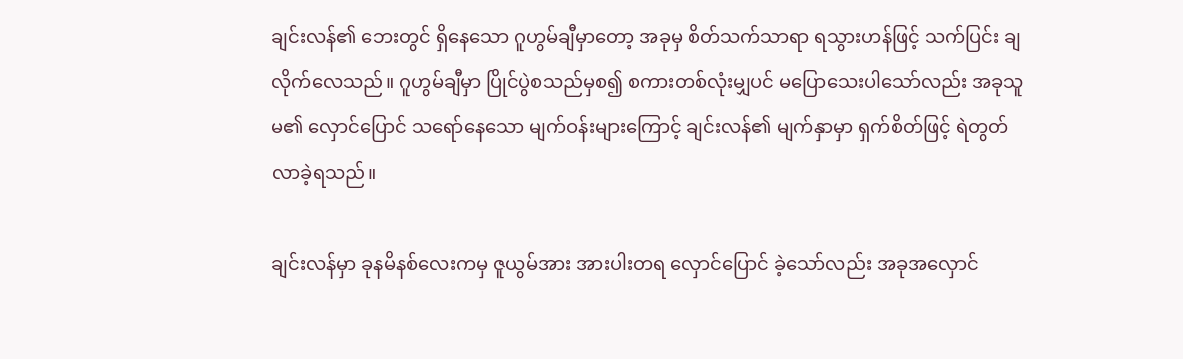ချင်းလန်၏ ဘေးတွင် ရှိနေသော ဂူဟွမ်ချီမှာတော့ အခုမှ စိတ်သက်သာရာ ရသွားဟန်ဖြင့် သက်ပြင်း ချလိုက်လေသည်။ ဂူဟွမ်ချီမှာ ပြိုင်ပွဲစသည်မှစ၍ စကားတစ်လုံးမျှပင် မပြောသေးပါသော်လည်း အခုသူမ၏ လှောင်ပြောင် သရော်နေသော မျက်ဝန်းများကြောင့် ချင်းလန်၏ မျက်နှာမှာ ရှက်စိတ်ဖြင့် ရဲတွတ်လာခဲ့ရသည်။

ချင်းလန်မှာ ခုနမိနစ်လေးကမှ ဇူယွမ်အား အားပါးတရ လှောင်ပြောင် ခဲ့သော်လည်း အခုအလှောင်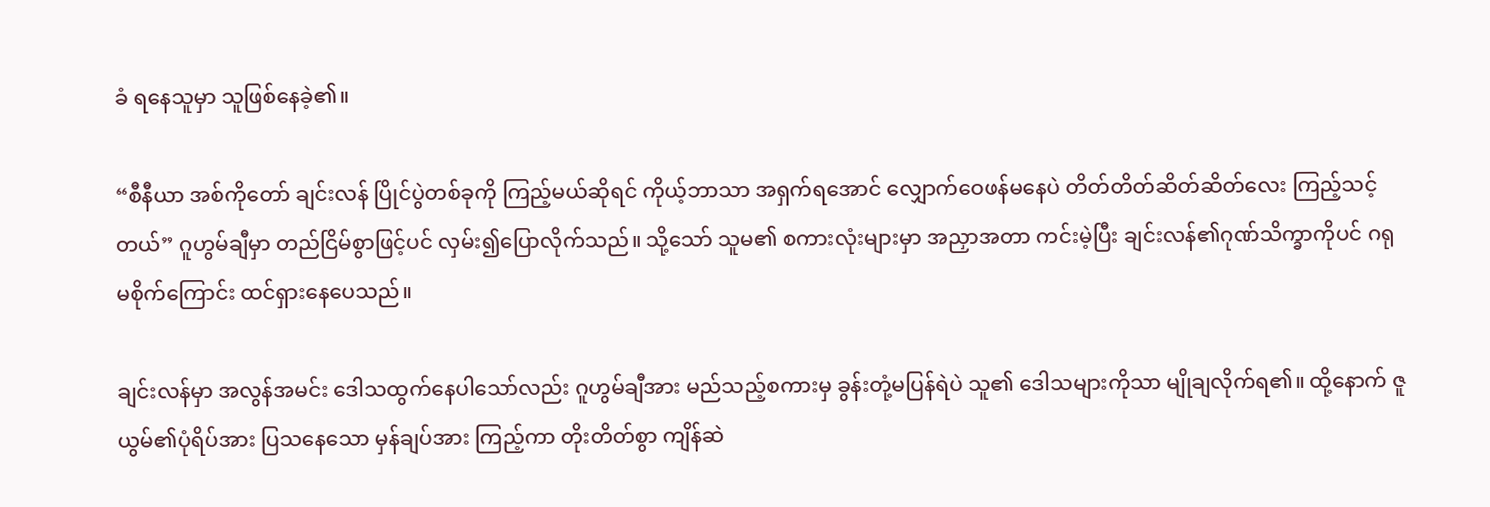ခံ ရနေသူမှာ သူဖြစ်နေခဲ့၏။

“စီနီယာ အစ်ကိုတော် ချင်းလန် ပြိုင်ပွဲတစ်ခုကို ကြည့်မယ်ဆိုရင် ကိုယ့်ဘာသာ အရှက်ရအောင် လျှောက်ဝေဖန်မနေပဲ တိတ်တိတ်ဆိတ်ဆိတ်လေး ကြည့်သင့်တယ်” ဂူဟွမ်ချီမှာ တည်ငြိမ်စွာဖြင့်ပင် လှမ်း၍ပြောလိုက်သည်။ သို့သော် သူမ၏ စကားလုံးများမှာ အညှာအတာ ကင်းမဲ့ပြီး ချင်းလန်၏ဂုဏ်သိက္ခာကိုပင် ဂရုမစိုက်ကြောင်း ထင်ရှားနေပေသည်။

ချင်းလန်မှာ အလွန်အမင်း ဒေါသထွက်နေပါသော်လည်း ဂူဟွမ်ချီအား မည်သည့်စကားမှ ခွန်းတုံ့မပြန်ရဲပဲ သူ၏ ဒေါသများကိုသာ မျိုချလိုက်ရ၏။ ထို့နောက် ဇူယွမ်၏ပုံရိပ်အား ပြသနေသော မှန်ချပ်အား ကြည့်ကာ တိုးတိတ်စွာ ကျိန်ဆဲ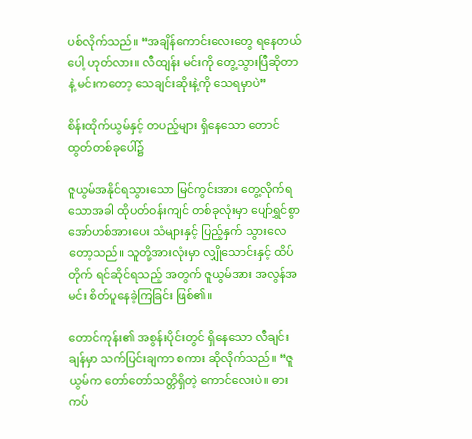ပစ်လိုက်သည်။ “အချိန်ကောင်းလေးတွေ ရနေတယ်ပေါ့ ဟုတ်လား။ လီထျန်း မင်းကို တွေ့သွားပြီဆိုတာနဲ့ မင်းကတော့ သေချင်းဆိုးနဲ့ကို သေရမှာပဲ”

စိန်းထိုက်ယွမ်နှင့် တပည့်များ ရှိနေသော တောင်ထွတ်တစ်ခုပေါ်၌

ဇူယွမ်အနိုင်ရသွားသော မြင်ကွင်းအား တွေ့လိုက်ရသောအခါ ထိုပတ်ဝန်းကျင် တစ်ခုလုံးမှာ ပျော်ရွှင်စွာ အော်ဟစ်အားပေး သံများနှင့် ပြည့်နှက် သွားလေတော့သည်။ သူတို့အားလုံးမှာ လျှိုသောင်းနှင့် ထိပ်တိုက် ရင်ဆိုင်ရသည့် အတွက် ဇူယွမ်အား အလွန်အမင်း စိတ်ပူနေခဲ့ကြခြင်း ဖြစ်၏။

တောင်ကုန်း၏ အစွန်းပိုင်းတွင် ရှိနေသော လီချင်းချန်မှာ သက်ပြင်းချကာ စကား ဆိုလိုက်သည်။ “ဇူယွမ်က တော်တော်သတ္တိရှိတဲ့ ကောင်လေးပဲ။ ဓားကပ်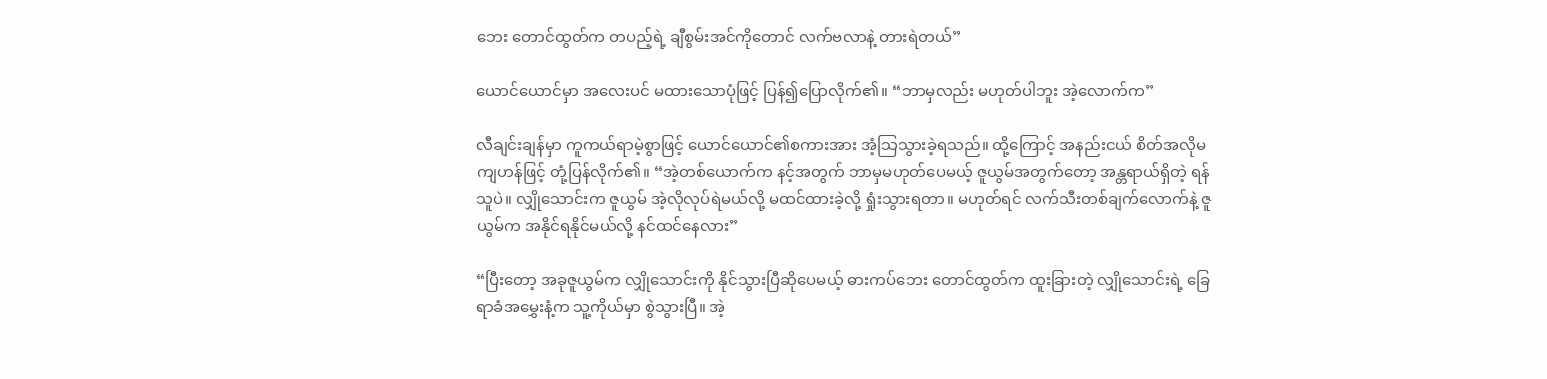ဘေး တောင်ထွတ်က တပည့်ရဲ့ ချီစွမ်းအင်ကိုတောင် လက်ဗလာနဲ့ တားရဲတယ်”

ယောင်ယောင်မှာ အလေးပင် မထားသောပုံဖြင့် ပြန်၍ပြောလိုက်၏။ “ဘာမှလည်း မဟုတ်ပါဘူး အဲ့လောက်က”

လီချင်းချန်မှာ ကူကယ်ရာမဲ့စွာဖြင့် ယောင်ယောင်၏စကားအား အံ့သြသွားခဲ့ရသည်။ ထို့ကြောင့် အနည်းငယ် စိတ်အလိုမကျဟန်ဖြင့် တုံ့ပြန်လိုက်၏။ “အဲ့တစ်ယောက်က နင့်အတွက် ဘာမှမဟုတ်ပေမယ့် ဇူယွမ်အတွက်တော့ အန္တရာယ်ရှိတဲ့ ရန်သူပဲ။ လျှိုသောင်းက ဇူယွမ် အဲ့လိုလုပ်ရဲမယ်လို့ မထင်ထားခဲ့လို့ ရှုံးသွားရတာ။ မဟုတ်ရင် လက်သီးတစ်ချက်လောက်နဲ့ ဇူယွမ်က အနိုင်ရနိုင်မယ်လို့ နင်ထင်နေလား”

“ပြီးတော့ အခုဇူယွမ်က လျှိုသောင်းကို နိုင်သွားပြီဆိုပေမယ့် ဓားကပ်ဘေး တောင်ထွတ်က ထူးခြားတဲ့ လျှိုသောင်းရဲ့ ခြေရာခံအမွှေးနံ့က သူ့ကိုယ်မှာ စွဲသွားပြီ။ အဲ့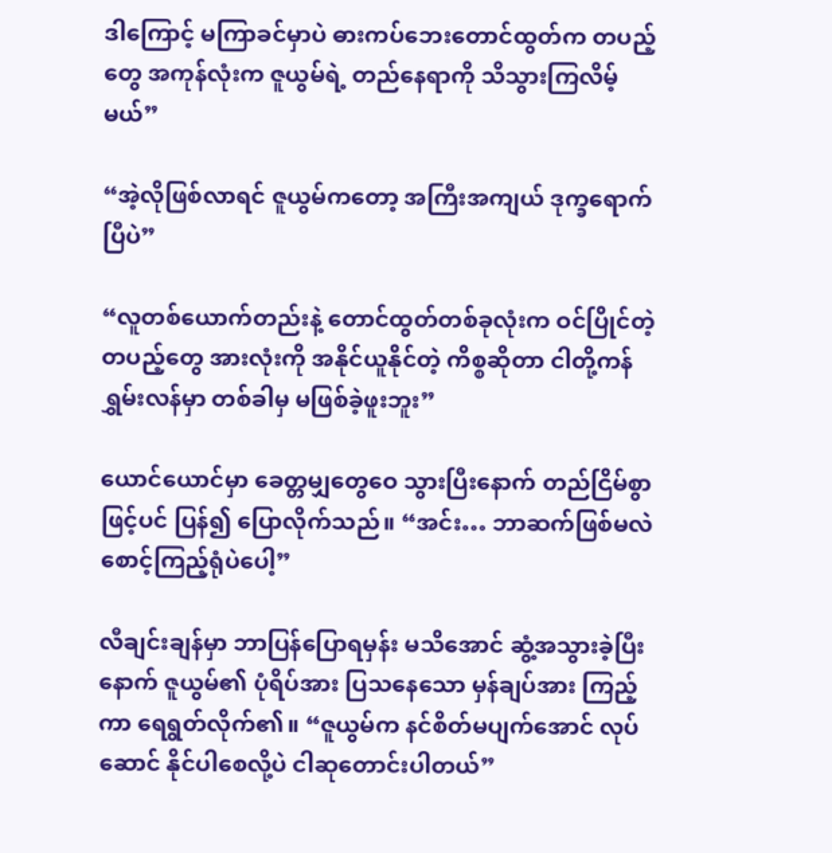ဒါကြောင့် မကြာခင်မှာပဲ ဓားကပ်ဘေးတောင်ထွတ်က တပည့်တွေ အကုန်လုံးက ဇူယွမ်ရဲ့ တည်နေရာကို သိသွားကြလိမ့်မယ်”

“အဲ့လိုဖြစ်လာရင် ဇူယွမ်ကတော့ အကြီးအကျယ် ဒုက္ခရောက်ပြီပဲ”

“လူတစ်ယောက်တည်းနဲ့ တောင်ထွတ်တစ်ခုလုံးက ဝင်ပြိုင်တဲ့ တပည့်တွေ အားလုံးကို အနိုင်ယူနိုင်တဲ့ ကိစ္စဆိုတာ ငါတို့ကန်ရွှမ်းလန်မှာ တစ်ခါမှ မဖြစ်ခဲ့ဖူးဘူး”

ယောင်ယောင်မှာ ခေတ္တမျှတွေဝေ သွားပြီးနောက် တည်ငြိမ်စွာဖြင့်ပင် ပြန်၍ ပြောလိုက်သည်။ “အင်း… ဘာဆက်ဖြစ်မလဲ စောင့်ကြည့်ရုံပဲပေါ့”

လီချင်းချန်မှာ ဘာပြန်ပြောရမှန်း မသိအောင် ဆွံ့အသွားခဲ့ပြီးနောက် ဇူယွမ်၏ ပုံရိပ်အား ပြသနေသော မှန်ချပ်အား ကြည့်ကာ ရေရွတ်လိုက်၏။ “ဇူယွမ်က နင်စိတ်မပျက်အောင် လုပ်ဆောင် နိုင်ပါစေလို့ပဲ ငါဆုတောင်းပါတယ်”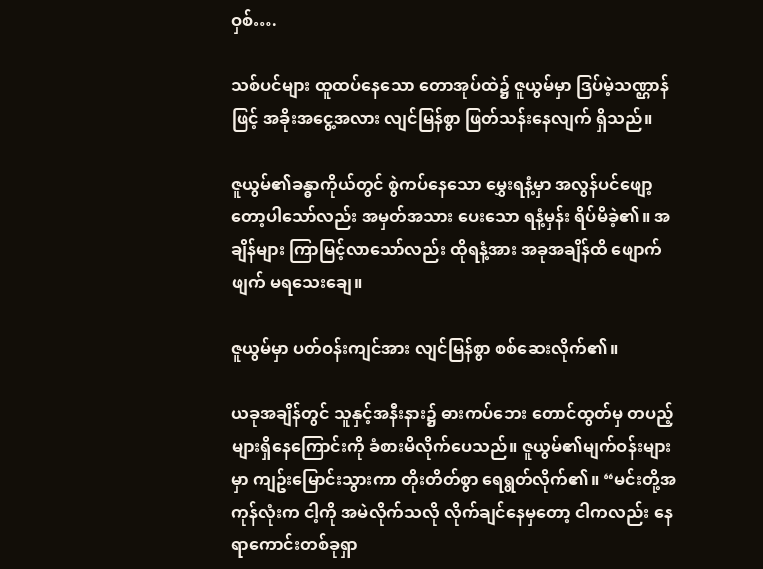ဝှစ်….

သစ်ပင်များ ထူထပ်နေသော တောအုပ်ထဲ၌ ဇူယွမ်မှာ ဒြပ်မဲ့သဏ္ဌာန်ဖြင့် အခိုးအငွေ့အလား လျင်မြန်စွာ ဖြတ်သန်းနေလျက် ရှိသည်။

ဇူယွမ်၏ခန္ဓာကိုယ်တွင် စွဲကပ်နေသော မွှေးရနံ့မှာ အလွန်ပင်ဖျော့တော့ပါသော်လည်း အမှတ်အသား ပေးသော ရနံ့မှန်း ရိပ်မိခဲ့၏။ အချိန်များ ကြာမြင့်လာသော်လည်း ထိုရနံ့အား အခုအချိန်ထိ ဖျောက်ဖျက် မရသေးချေ။

ဇူယွမ်မှာ ပတ်ဝန်းကျင်အား လျင်မြန်စွာ စစ်ဆေးလိုက်၏။

ယခုအချိန်တွင် သူနှင့်အနီးနား၌ ဓားကပ်ဘေး တောင်ထွတ်မှ တပည့်များရှိနေကြောင်းကို ခံစားမိလိုက်ပေသည်။ ဇူယွမ်၏မျက်ဝန်းများမှာ ကျဥ်းမြောင်းသွားကာ တိုးတိတ်စွာ ရေရွတ်လိုက်၏။ “မင်းတို့အကုန်လုံးက ငါ့ကို အမဲလိုက်သလို လိုက်ချင်နေမှတော့ ငါကလည်း နေရာကောင်းတစ်ခုရှာ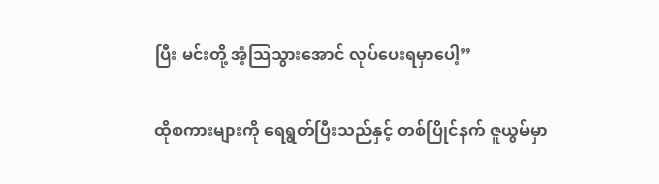ပြီး မင်းတို့ အံ့သြသွားအောင် လုပ်ပေးရမှာပေါ့”

ထိုစကားများကို ရေရွတ်ပြီးသည်နှင့် တစ်ပြိုင်နက် ဇူယွမ်မှာ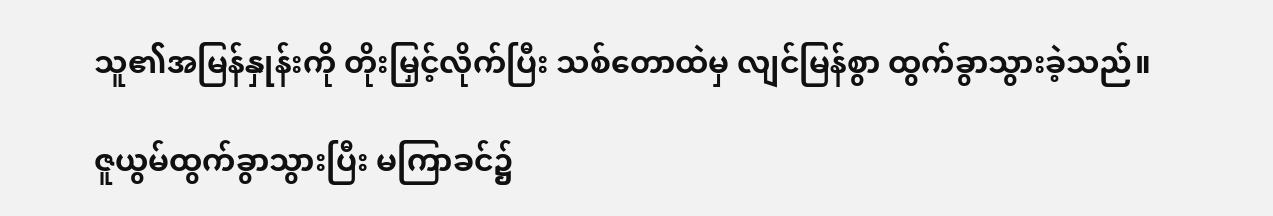သူ၏အမြန်နှုန်းကို တိုးမြှင့်လိုက်ပြီး သစ်တောထဲမှ လျင်မြန်စွာ ထွက်ခွာသွားခဲ့သည်။

ဇူယွမ်ထွက်ခွာသွားပြီး မကြာခင်၌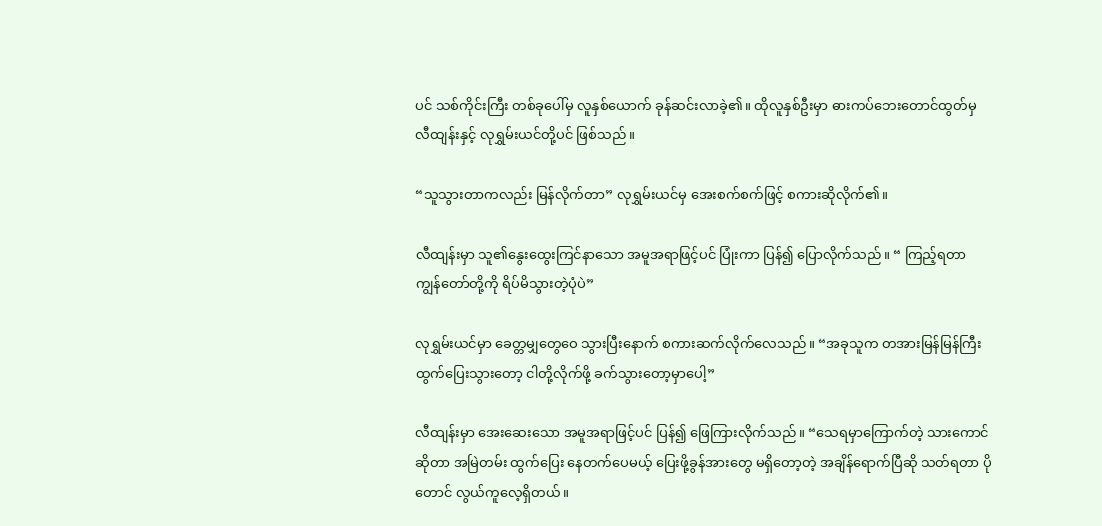ပင် သစ်ကိုင်းကြီး တစ်ခုပေါ်မှ လူနှစ်ယောက် ခုန်ဆင်းလာခဲ့၏။ ထိုလူနှစ်ဦးမှာ ဓားကပ်ဘေးတောင်ထွတ်မှ လီထျန်းနှင့် လုရွှမ်းယင်တို့ပင် ဖြစ်သည်။

“သူသွားတာကလည်း မြန်လိုက်တာ” လုရွှမ်းယင်မှ အေးစက်စက်ဖြင့် စကားဆိုလိုက်၏။

လီထျန်းမှာ သူ၏နွေးထွေးကြင်နာသော အမူအရာဖြင့်ပင် ပြုံးကာ ပြန်၍ ပြောလိုက်သည်။ “ ကြည့်ရတာ ကျွန်တော်တို့ကို ရိပ်မိသွားတဲ့ပုံပဲ”

လုရွှမ်းယင်မှာ ခေတ္တမျှတွေဝေ သွားပြီးနောက် စကားဆက်လိုက်လေသည်။ “အခုသူက တအားမြန်မြန်ကြီး ထွက်ပြေးသွားတော့ ငါတို့လိုက်ဖို့ ခက်သွားတော့မှာပေါ့”

လီထျန်းမှာ အေးဆေးသော အမူအရာဖြင့်ပင် ပြန်၍ ဖြေကြားလိုက်သည်။ “သေရမှာကြောက်တဲ့ သားကောင်ဆိုတာ အမြဲတမ်း ထွက်ပြေး နေတက်ပေမယ့် ပြေးဖို့ခွန်အားတွေ မရှိတော့တဲ့ အချိန်ရောက်ပြီဆို သတ်ရတာ ပိုတောင် လွယ်ကူလေ့ရှိတယ်။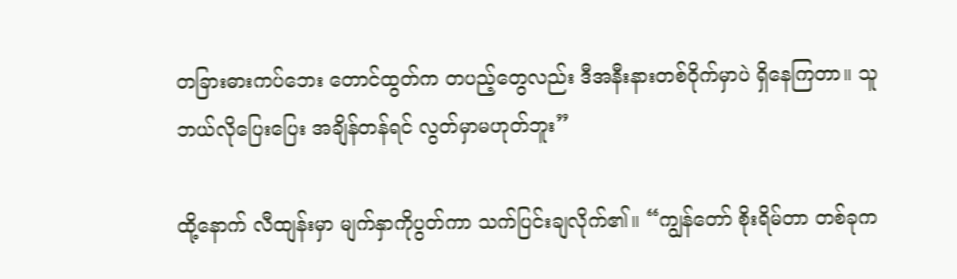တခြားဓားကပ်ဘေး တောင်ထွတ်က တပည့်တွေလည်း ဒီအနီးနားတစ်ဝိုက်မှာပဲ ရှိနေကြတာ။ သူဘယ်လိုပြေးပြေး အချိန်တန်ရင် လွတ်မှာမဟုတ်ဘူး”

ထို့နောက် လီထျန်းမှာ မျက်နှာကိုပွတ်ကာ သက်ပြင်းချလိုက်၏။ “ကျွန်တော် စိုးရိမ်တာ တစ်ခုက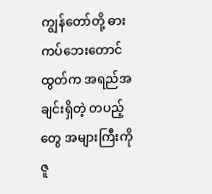ကျွန်တော်တို့ ဓားကပ်ဘေးတောင်ထွတ်က အရည်အချင်းရှိတဲ့ တပည့်တွေ အများကြီးကို ဇူ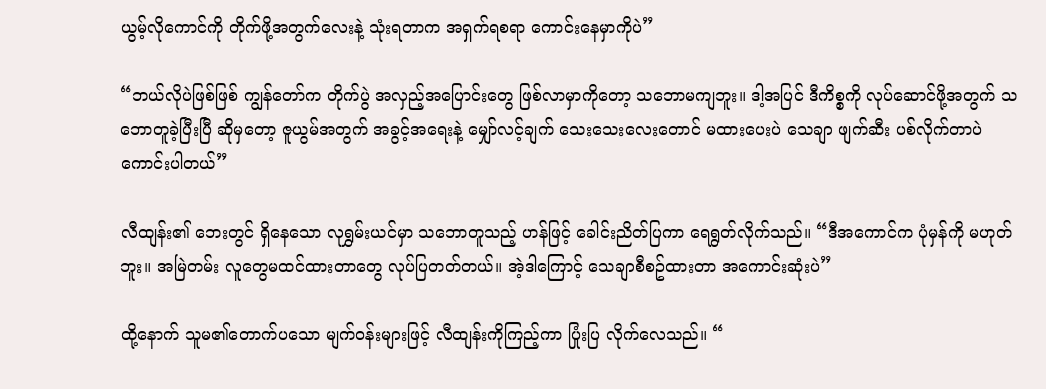ယွမ့်လိုကောင်ကို တိုက်ဖို့အတွက်လေးနဲ့ သုံးရတာက အရှက်ရစရာ ကောင်းနေမှာကိုပဲ”

“ဘယ်လိုပဲဖြစ်ဖြစ် ကျွန်တော်က တိုက်ပွဲ အလှည့်အပြောင်းတွေ ဖြစ်လာမှာကိုတော့ သဘောမကျဘူး။ ဒါ့အပြင် ဒီကိစ္စကို လုပ်ဆောင်ဖို့အတွက် သဘောတူခဲ့ပြီးပြီ ဆိုမှတော့ ဇူယွမ်အတွက် အခွင့်အရေးနဲ့ မျှော်လင့်ချက် သေးသေးလေးတောင် မထားပေးပဲ သေချာ ဖျက်ဆီး ပစ်လိုက်တာပဲ ကောင်းပါတယ်”

လီထျန်း၏ ဘေးတွင် ရှိနေသော လုရွှမ်းယင်မှာ သဘောတူသည့် ဟန်ဖြင့် ခေါင်းညိတ်ပြကာ ရေရွတ်လိုက်သည်။ “ဒီအကောင်က ပုံမှန်ကို မဟုတ်ဘူး။ အမြဲတမ်း လူတွေမထင်ထားတာတွေ လုပ်ပြတတ်တယ်။ အဲ့ဒါကြောင့် သေချာစီစဥ်ထားတာ အကောင်းဆုံးပဲ”

ထို့နောက် သူမ၏တောက်ပသော မျက်ဝန်းများဖြင့် လီထျန်းကိုကြည့်ကာ ပြုံးပြ လိုက်လေသည်။ “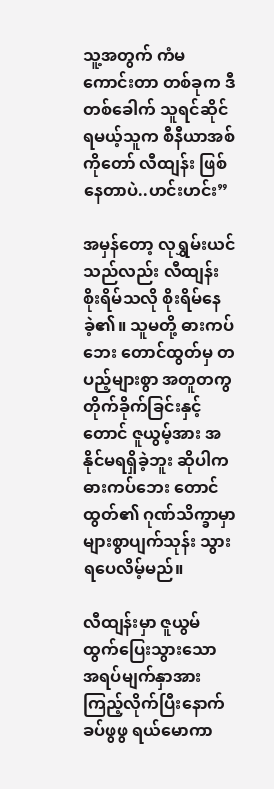သူ့အတွက် ကံမကောင်းတာ တစ်ခုက ဒီတစ်ခေါက် သူရင်ဆိုင်ရမယ့်သူက စီနီယာအစ်ကိုတော် လီထျန်း ဖြစ်နေတာပဲ..ဟင်းဟင်း”

အမှန်တော့ လုရွှမ်းယင်သည်လည်း လီထျန်းစိုးရိမ်သလို စိုးရိမ်နေခဲ့၏။ သူမတို့ ဓားကပ်ဘေး တောင်ထွတ်မှ တပည့်များစွာ အတူတကွ တိုက်ခိုက်ခြင်းနှင့်တောင် ဇူယွမ့်အား အနိုင်မရရှိခဲ့ဘူး ဆိုပါက ဓားကပ်ဘေး တောင်ထွတ်၏ ဂုဏ်သိက္ခာမှာ များစွာပျက်သုန်း သွားရပေလိမ့်မည်။

လီထျန်းမှာ ဇူယွမ် ထွက်ပြေးသွားသော အရပ်မျက်နှာအား ကြည့်လိုက်ပြီးနောက် ခပ်ဖွဖွ ရယ်မောကာ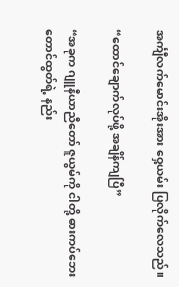အင်္ကျီလက်မောင်းအိုးအား ဝှေ့ယမ်း ပြလိုက်လေသည်။

“ထောင်ချောက်လုပ်ဖို့ အချိန်ကျပြီ”

“အခုက ဂျူနီယာညီတော် ဇူယွမ်ကို ငါတို့ ဓားကပ်ဘေး တောင်ထွတ်ရဲ့ နည်း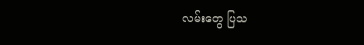လမ်းတွေ ပြသ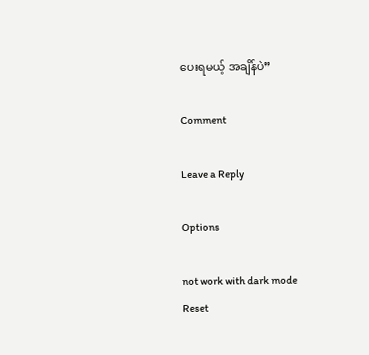ပေးရမယ့် အချိန်ပဲ”

Comment

Leave a Reply

Options

not work with dark mode
Reset